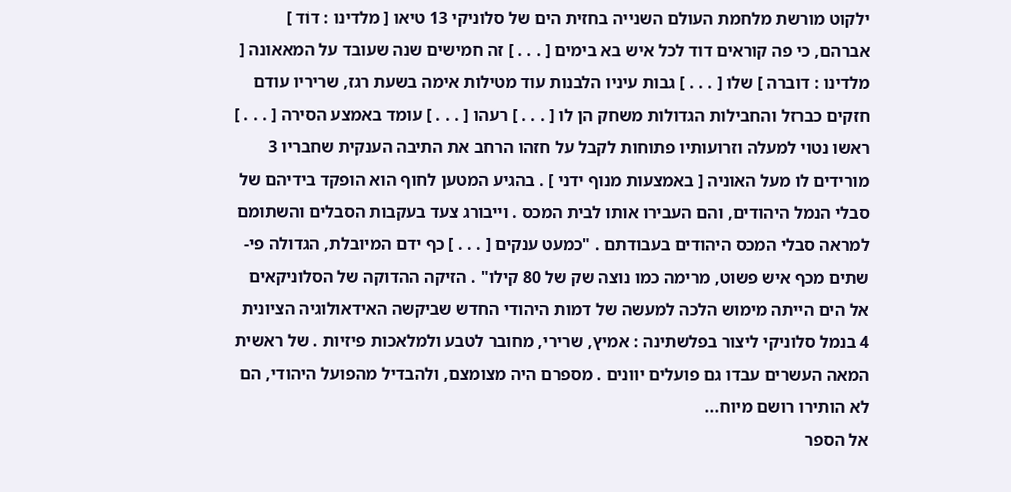ילקוט מורשת מלחמת העולם השנייה בחזית הים של סלוניקי 13 טיאו [ מלדינו : דוֹד ] אברהם, כי פה קוראים דוד לכל איש בא בימים [ . . . ] זה חמישים שנה שעובד על המאאונה [ מלדינו : דוברה ] שלו [ . . . ] גבות עיניו הלבנות עוד מטילות אימה בשעת רגז, שריריו עודם חזקים כברזל והחבילות הגדולות משחק הן לו [ . . . ] רעהו [ . . . ] עומד באמצע הסירה [ . . . ] ראשו נטוי למעלה וזרועותיו פתוחות לקבל על חזהו הרחב את התיבה הענקית שחבריו 3 מורידים לו מעל האוניה [ באמצעות מנוף ידני ] . בהגיע המטען לחוף הוא הופקד בידיהם של סבלי הנמל היהודים, והם העבירו אותו לבית המכס . וייבורג צעד בעקבות הסבלים והשתומם למראה סבלי המכס היהודים בעבודתם . "כמעט ענקים [ . . . ] כף ידם המיובלת, הגדולה פי-שתים מכף איש פשוט, מרימה כמו נוצה שק של 80 קילו" . הזיקה ההדוקה של הסלוניקאים אל הים הייתה מימוש הלכה למעשה של דמות היהודי החדש שביקשה האידאולוגיה הציונית 4 בנמל סלוניקי ליצור בפלשתינה : אמיץ, שרירי, מחובר לטבע ולמלאכות פיזיות . של ראשית המאה העשרים עבדו גם פועלים יוונים . מספרם היה מצומצם, ולהבדיל מהפועל היהודי, הם לא הותירו רושם מיוח...
אל הספר